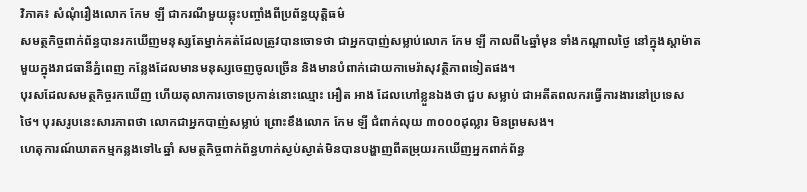វិភាគ៖ សំណុំរឿងលោក កែម ឡី ជាករណីមួយឆ្លុះបញ្ចាំងពីប្រព័ន្ធយុត្តិធម៌
សមត្ថកិច្ចពាក់ព័ន្ធបានរកឃើញមនុស្សតែម្នាក់គត់ដែលត្រូវបានចោទថា ជាអ្នកបាញ់សម្លាប់លោក កែម ឡី កាលពី៤ឆ្នាំមុន ទាំងកណ្តាលថ្ងៃ នៅក្នុងស្តាម៉ាតមួយក្នុងរាជធានីភ្នំពេញ កន្លែងដែលមានមនុស្សចេញចូលច្រើន និងមានបំពាក់ដោយកាមេរ៉ាសុវត្ថិភាពទៀតផង។
បុរសដែលសមត្ថកិច្ចរកឃើញ ហើយតុលាការចោទប្រកាន់នោះឈ្មោះ អឿត អាង ដែលហៅខ្លួនឯងថា ជួប សម្លាប់ ជាអតីតពលករធ្វើការងារនៅប្រទេសថៃ។ បុរសរូបនេះសារភាពថា លោកជាអ្នកបាញ់សម្លាប់ ព្រោះខឹងលោក កែម ឡី ជំពាក់លុយ ៣០០០ដុល្លារ មិនព្រមសង។
ហេតុការណ៍ឃាតកម្មកន្លងទៅ៤ឆ្នាំ សមត្ថកិច្ចពាក់ព័ន្ធហាក់ស្ងប់ស្ងាត់មិនបានបង្ហាញពីតម្រុយរកឃើញអ្នកពាក់ព័ន្ធ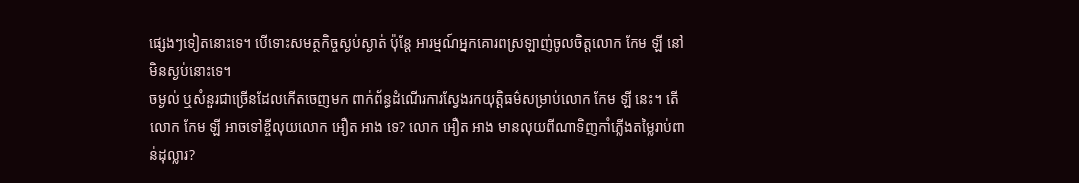ផ្សេងៗទៀតនោះទេ។ បើទោះសមត្ថកិច្ចស្ងប់ស្ងាត់ ប៉ុន្តែ អារម្មណ៍អ្នកគោរពស្រឡាញ់ចូលចិត្តលោក កែម ឡី នៅមិនស្ងប់នោះទេ។
ចម្ងល់ ឬសំនួរជាច្រើនដែលកើតចេញមក ពាក់ព័ន្ធដំណើរការស្វែងរកយុត្តិធម៌សម្រាប់លោក កែម ឡី នេះ។ តើលោក កែម ឡី អាចទៅខ្ចីលុយលោក អឿត អាង ទេ? លោក អឿត អាង មានលុយពីណាទិញកាំភ្លើងតម្លៃរាប់ពាន់ដុល្លារ?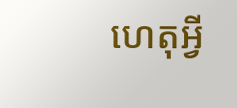ហេតុអ្វី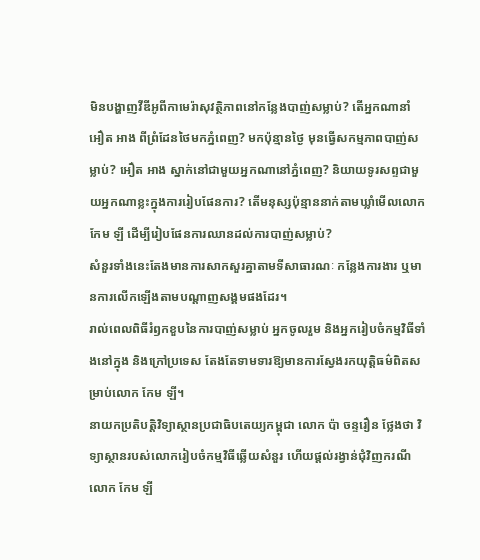មិនបង្ហាញវីឌីអូពីកាមេរ៉ាសុវត្ថិភាពនៅកន្លែងបាញ់សម្លាប់? តើអ្នកណានាំ អឿត អាង ពីព្រំដែនថៃមកភ្នំពេញ? មកប៉ុន្មានថ្ងៃ មុនធ្វើសកម្មភាពបាញ់សម្លាប់? អឿត អាង ស្នាក់នៅជាមួយអ្នកណានៅភ្នំពេញ? និយាយទូរសព្ទជាមួយអ្នកណាខ្លះក្នុងការរៀបផែនការ? តើមនុស្សប៉ុន្មាននាក់តាមឃ្លាំមើលលោក កែម ឡី ដើម្បីរៀបផែនការឈានដល់ការបាញ់សម្លាប់?
សំនួរទាំងនេះតែងមានការសាកសួរគ្នាតាមទីសាធារណៈ កន្លែងការងារ ឬមានការលើកឡើងតាមបណ្តាញសង្គមផងដែរ។
រាល់ពេលពិធីរំឭកខួបនៃការបាញ់សម្លាប់ អ្នកចូលរួម និងអ្នករៀបចំកម្មវិធីទាំងនៅក្នុង និងក្រៅប្រទេស តែងតែទាមទារឱ្យមានការស្វែងរកយុត្តិធម៌ពិតសម្រាប់លោក កែម ឡី។
នាយកប្រតិបត្តិវិទ្យាស្ថានប្រជាធិបតេយ្យកម្ពុជា លោក ប៉ា ចន្ទរឿន ថ្លែងថា វិទ្យាស្ថានរបស់លោករៀបចំកម្មវិធីឆ្លើយសំនួរ ហើយផ្តល់រង្វាន់ជុំវិញករណីលោក កែម ឡី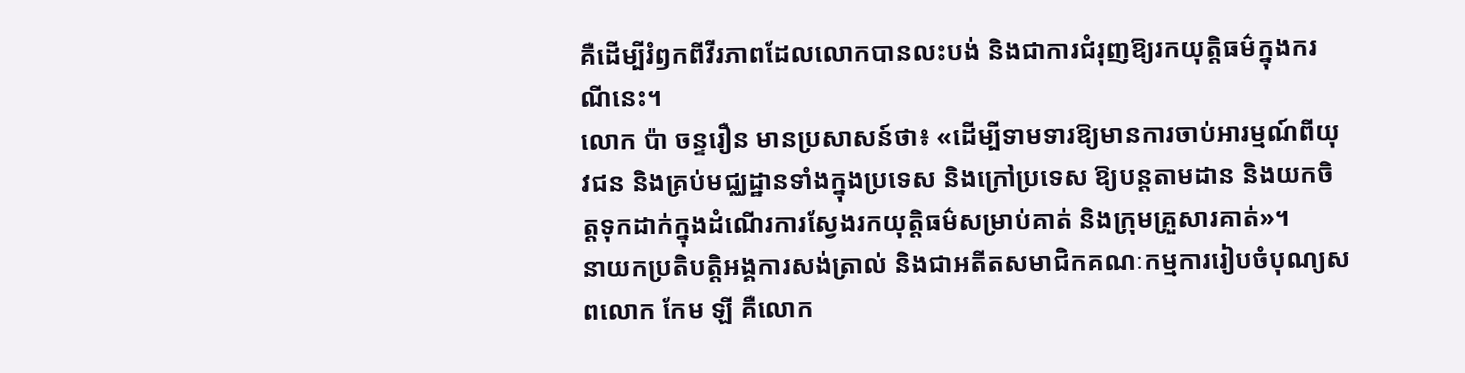គឺដើម្បីរំឭកពីវីរភាពដែលលោកបានលះបង់ និងជាការជំរុញឱ្យរកយុត្តិធម៌ក្នុងករណីនេះ។
លោក ប៉ា ចន្ទរឿន មានប្រសាសន៍ថា៖ «ដើម្បីទាមទារឱ្យមានការចាប់អារម្មណ៍ពីយុវជន និងគ្រប់មជ្ឈដ្ឋានទាំងក្នុងប្រទេស និងក្រៅប្រទេស ឱ្យបន្តតាមដាន និងយកចិត្តទុកដាក់ក្នុងដំណើរការស្វែងរកយុត្តិធម៌សម្រាប់គាត់ និងក្រុមគ្រួសារគាត់»។
នាយកប្រតិបត្តិអង្គការសង់ត្រាល់ និងជាអតីតសមាជិកគណៈកម្មការរៀបចំបុណ្យសពលោក កែម ឡី គឺលោក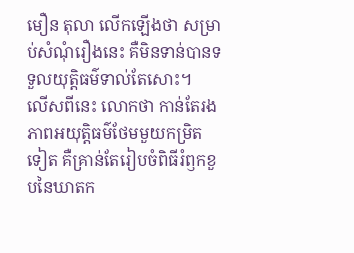មឿន តុលា លើកឡើងថា សម្រាប់សំណុំរឿងនេះ គឺមិនទាន់បានទទួលយុត្តិធម៌ទាល់តែសោះ។
លើសពីនេះ លោកថា កាន់តែរងភាពអយុត្តិធម៌ថែមមួយកម្រិតទៀត គឺគ្រាន់តែរៀបចំពិធីរំឭកខួបនៃឃាតក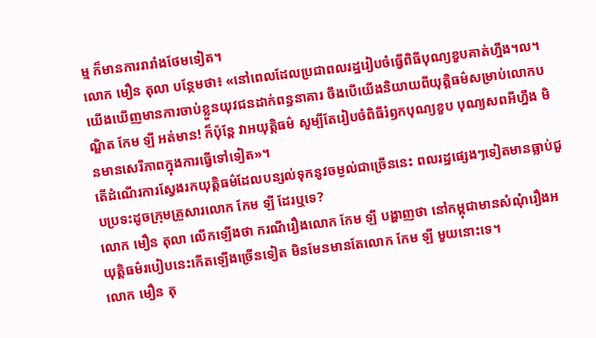ម្ម ក៏មានការរារាំងថែមទៀត។
លោក មឿន តុលា បន្ថែមថា៖ «នៅពេលដែលប្រជាពលរដ្ឋរៀបចំធ្វើពិធីបុណ្យខួបគាត់ហ្នឹង។ល។ យើងឃើញមានការចាប់ខ្លួនយុវជនដាក់ពន្ធនាគារ ចឹងបើយើងនិយាយពីយុត្តិធម៌សម្រាប់លោកបណ្ឌិត កែម ឡី អត់មាន! ក៏ប៉ុន្តែ វាអយុត្តិធម៌ សូម្បីតែរៀបចំពិធីរំឭកបុណ្យខួប បុណ្យសពអីហ្នឹង មិនមានសេរីភាពក្នុងការធ្វើទៅទៀត»។
តើដំណើរការស្វែងរកយុត្តិធម៌ដែលបន្សល់ទុកនូវចម្ងល់ជាច្រើននេះ ពលរដ្ឋផ្សេងៗទៀតមានធ្លាប់ជួបប្រទះដូចក្រុមគ្រួសារលោក កែម ឡី ដែរឬទេ?
លោក មឿន តុលា លើកឡើងថា ករណីរឿងលោក កែម ឡី បង្ហាញថា នៅកម្ពុជាមានសំណុំរឿងអយុត្តិធម៌របៀបនេះកើតឡើងច្រើនទៀត មិនមែនមានតែលោក កែម ឡី មួយនោះទេ។
លោក មឿន តុ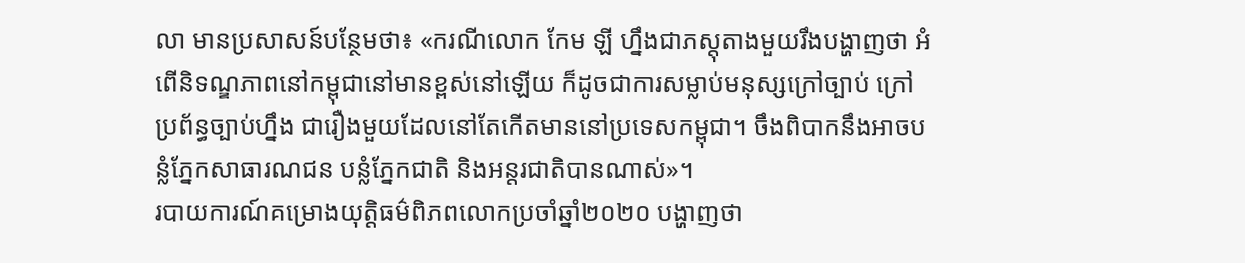លា មានប្រសាសន៍បន្ថែមថា៖ «ករណីលោក កែម ឡី ហ្នឹងជាភស្តុតាងមួយរឹងបង្ហាញថា អំពើនិទណ្ឌភាពនៅកម្ពុជានៅមានខ្ពស់នៅឡើយ ក៏ដូចជាការសម្លាប់មនុស្សក្រៅច្បាប់ ក្រៅប្រព័ន្ធច្បាប់ហ្នឹង ជារឿងមួយដែលនៅតែកើតមាននៅប្រទេសកម្ពុជា។ ចឹងពិបាកនឹងអាចបន្លំភ្នែកសាធារណជន បន្លំភ្នែកជាតិ និងអន្តរជាតិបានណាស់»។
របាយការណ៍គម្រោងយុត្តិធម៌ពិភពលោកប្រចាំឆ្នាំ២០២០ បង្ហាញថា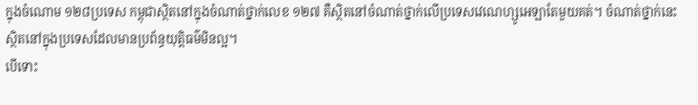ក្នុងចំណោម ១២៨ប្រទេស កម្ពុជាស្ថិតនៅក្នុងចំណាត់ថ្នាក់លេខ ១២៧ គឺស្ថិតនៅចំណាត់ថ្នាក់លើប្រទេសវេណេហ្សូអេឡាតែមួយគត់។ ចំណាត់ថ្នាក់នេះ ស្ថិតនៅក្នុងប្រទេសដែលមានប្រព័ន្ធយុត្តិធម៌មិនល្អ។
បើទោះ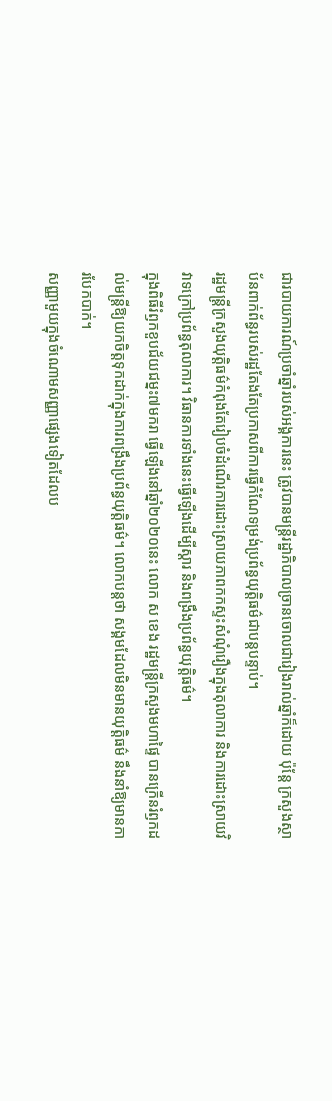ជារបាយការណ៍ប្រចាំឆ្នាំរបស់អង្គការនេះ ត្រូវបានមន្ត្រីរដ្ឋាភិបាលច្រានចោលជារៀងរាល់ឆ្នាំក៏ដោយ ប៉ុន្តែ ក្រសួងស្ថាប័នពាក់ព័ន្ធរបស់រដ្ឋតែងតែប្រកាសពីការធ្វើកំណែទម្រង់ប្រព័ន្ធយុត្តិធម៌ជាបន្តបន្ទាប់។
រដ្ឋមន្ត្រីក្រសួងយុត្តិធម៌កំពុងតែរៀបចំដំណើរការដោះស្រាយភាពកកស្ទះសំណុំរឿងក្នុងតុលាការ និងការដោះស្រាយវិវាទក្រៅប្រព័ន្ធតុលាការ។ វិធានការទាំងនេះធ្វើឡើងដើម្បីស្តារ និងពង្រឹងប្រព័ន្ធយុត្តិធម៌។
ក្នុងពិធីរំឭកខួបជ័យជម្នះ៧មករា ធ្វើឡើងនៅឆ្នាំ២០២០នេះ លោក ស ខេង រដ្ឋមន្ត្រីក្រសួងមហាផ្ទៃ បានក្រើនរំឭកដល់មន្ត្រីឱ្យយកចិត្តទុកដាក់ក្នុងការពង្រឹងប្រព័ន្ធយុត្តិធម៌។ លោកបន្តថា សង្គមដែលមិនមានយុត្តិធម៌ នឹងនាំឱ្យមានការបែកបាក់។
សញ្ញាមួយក្នុងចំណោមសញ្ញាផ្សេងទៀតដែលប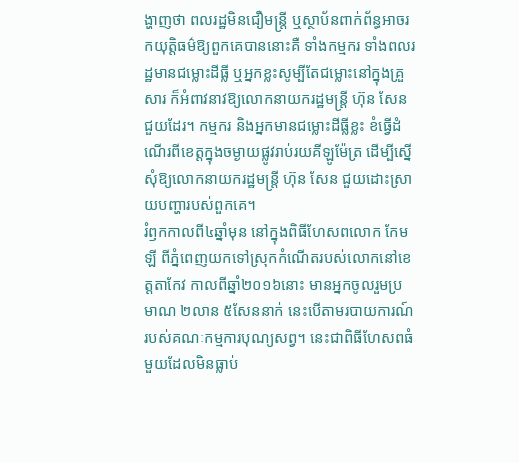ង្ហាញថា ពលរដ្ឋមិនជឿមន្ត្រី ឬស្ថាប័នពាក់ព័ន្ធអាចរកយុត្តិធម៌ឱ្យពួកគេបាននោះគឺ ទាំងកម្មករ ទាំងពលរដ្ឋមានជម្លោះដីធ្លី ឬអ្នកខ្លះសូម្បីតែជម្លោះនៅក្នុងគ្រួសារ ក៏អំពាវនាវឱ្យលោកនាយករដ្ឋមន្ត្រី ហ៊ុន សែន ជួយដែរ។ កម្មករ និងអ្នកមានជម្លោះដីធ្លីខ្លះ ខំធ្វើដំណើរពីខេត្តក្នុងចម្ងាយផ្លូវរាប់រយគីឡូម៉ែត្រ ដើម្បីស្នើសុំឱ្យលោកនាយករដ្ឋមន្ត្រី ហ៊ុន សែន ជួយដោះស្រាយបញ្ហារបស់ពួកគេ។
រំឭកកាលពី៤ឆ្នាំមុន នៅក្នុងពិធីហែសពលោក កែម ឡី ពីភ្នំពេញយកទៅស្រុកកំណើតរបស់លោកនៅខេត្តតាកែវ កាលពីឆ្នាំ២០១៦នោះ មានអ្នកចូលរួមប្រមាណ ២លាន ៥សែននាក់ នេះបើតាមរបាយការណ៍របស់គណៈកម្មការបុណ្យសព្វ។ នេះជាពិធីហែសពធំមួយដែលមិនធ្លាប់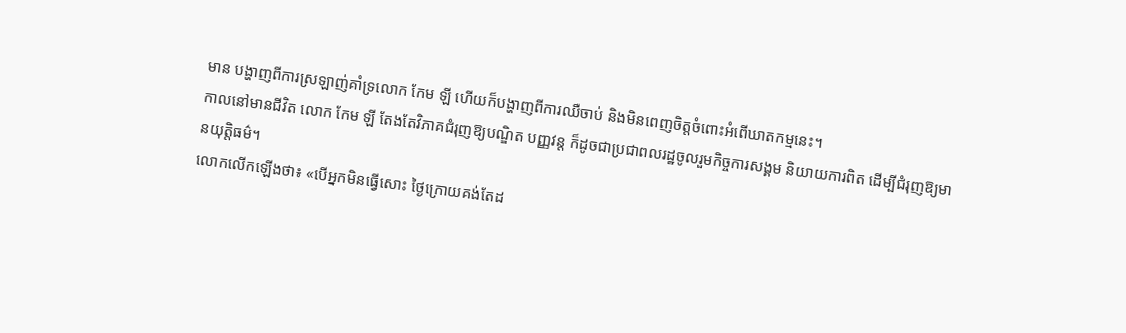មាន បង្ហាញពីការស្រឡាញ់គាំទ្រលោក កែម ឡី ហើយក៏បង្ហាញពីការឈឺចាប់ និងមិនពេញចិត្តចំពោះអំពើឃាតកម្មនេះ។
កាលនៅមានជីវិត លោក កែម ឡី តែងតែវិភាគជំរុញឱ្យបណ្ឌិត បញ្ញវន្ត ក៏ដូចជាប្រជាពលរដ្ឋចូលរួមកិច្ចការសង្គម និយាយការពិត ដើម្បីជំរុញឱ្យមានយុត្តិធម៌។
លោកលើកឡើងថា៖ «បើអ្នកមិនធ្វើសោះ ថ្ងៃក្រោយគង់តែដ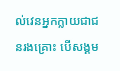ល់វេនអ្នកក្លាយជាជនរងគ្រោះ បើសង្គម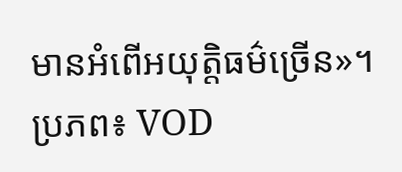មានអំពើអយុត្តិធម៌ច្រើន»។
ប្រភព៖ VOD